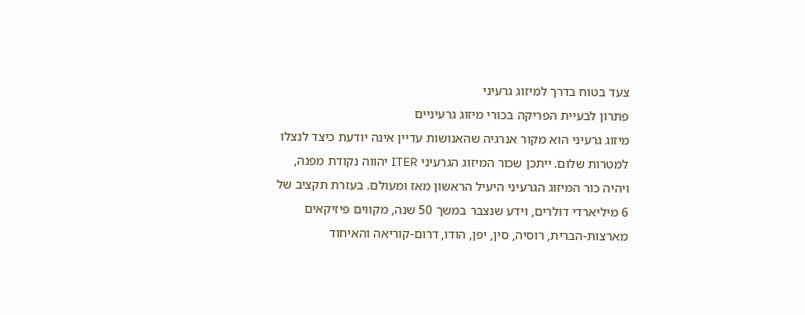צעד בטוח בדרך למיזוג גרעיני
פתרון לבעיית הפריקה בכורי מיזוג גרעיניים
מיזוג גרעיני הוא מקור אנרגיה שהאנושות עדיין אינה יודעת כיצד לנצלו למטרות שלום. ייתכן שכור המיזוג הגרעיני ITER יהווה נקודת מפנה, ויהיה כור המיזוג הגרעיני היעיל הראשון מאז ומעולם. בעזרת תקציב של 6 מיליארדי דולרים, וידע שנצבר במשך 50 שנה, מקווים פיזיקאים מארצות-הברית, רוסיה, סין, יפן, הודו, דרום-קוריאה והאיחוד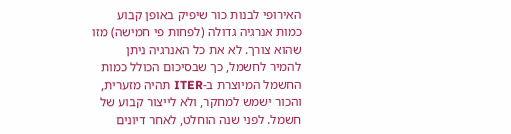האירופי לבנות כור שיפיק באופן קבוע כמות אנרגיה גדולה (לפחות פי חמישה) מזו שהוא צורך. לא את כל האנרגיה ניתן להמיר לחשמל, כך שבסיכום הכולל כמות החשמל המיוצרת ב-ITER תהיה מזערית, והכור ישמש למחקר, ולא לייצור קבוע של חשמל. לפני שנה הוחלט, לאחר דיונים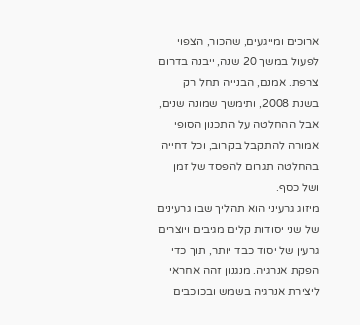ארוכים ומייגעים, שהכור, הצפוי לפעול במשך 20 שנה, ייבנה בדרום צרפת. אמנם, הבנייה תחל רק בשנת 2008, ותימשך שמונה שנים, אבל ההחלטה על התכנון הסופי אמורה להתקבל בקרוב, וכל דחייה בהחלטה תגרום להפסד של זמן ושל כסף.
מיזוג גרעיני הוא תהליך שבו גרעינים של שני יסודות קלים מגיבים ויוצרים גרעין של יסוד כבד יותר, תוך כדי הפקת אנרגיה. מנגנון זהה אחראי ליצירת אנרגיה בשמש ובכוכבים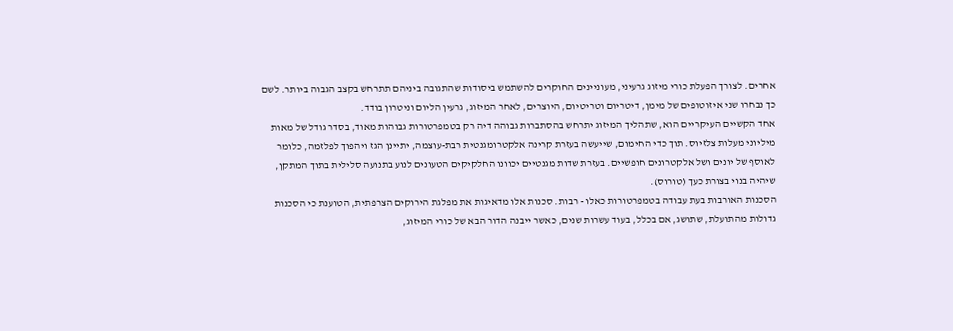אחרים. לצורך הפעלת כורי מיזוג גרעיני, מעוניינים החוקרים להשתמש ביסודות שהתגובה ביניהם תתרחש בקצב הגבוה ביותר. לשם כך נבחרו שני איזוטופים של מימן, דיטריום וטריטיום, היוצרים, לאחר המיזוג, גרעין הליום וניטרון בודד.
אחד הקשיים העיקריים הוא, שתהליך המיזוג יתרחש בהסתברות גבוהה דיה רק בטמפרטורות גבוהות מאוד, בסדר גודל של מאות מיליוני מעלות צלזיוס. תוך כדי החימום, שייעשה בעזרת קרינה אלקטרומגנטית רבת-עוצמה, יתיינן הגז ויהפוך לפלזמה, כלומר לאוסף של יונים ושל אלקטרונים חופשיים. בעזרת שדות מגנטיים יכוונו החלקיקים הטעונים לנוע בתנועה סלילית בתוך המתקן, שיהיה בנוי בצורת כעך (טורוס).
הסכנות האורבות בעת עבודה בטמפרטורות כאלו - רבות. סכנות אלו מדאיגות את מפלגת הירוקים הצרפתית, הטוענת כי הסכנות גדולות מהתועלת, שתושג, אם בכלל, בעוד עשרות שנים, כאשר ייבנה הדור הבא של כורי המיזוג,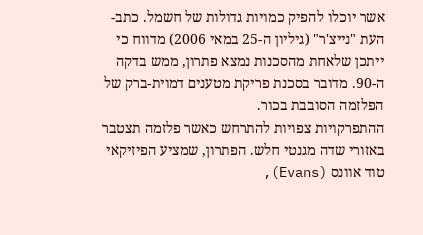אשר יוכלו להפיק כמויות גדולות של חשמל. כתב-העת "נייצ'ר" (גיליון ה-25 במאי 2006) מדווח כי ייתכן שלאחת מהסכנות נמצא פתרון, ממש בדקה ה-90. מדובר בסכנת פריקת מטענים דמוית-ברק של הפלזמה הסובבת בכור.
ההתפרקויות צפויות להתרחש כאשר פלזמה תצטבר באזורי שדה מגנטי חלש. הפתרון, שמציע הפיזיקאי טוד אוונס (Evans),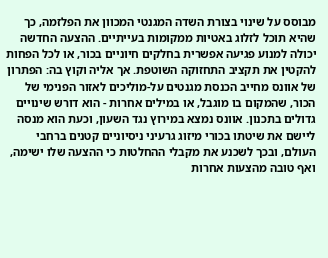מבוסס על שינוי בצורת השדה המגנטי המכוון את הפלזמה, כך שהיא תוכל לזלוג באטיות ממקומות בעייתיים. ההצעה החדשה יכולה למנוע פגיעה אפשרית בחלקים חיוניים בכור, או לכל הפחות להקטין את תקציב התחזוקה השוטפת. אך אליה וקוץ בה: הפתרון של אוונס מחייב הכנסת מגנטים על-מוליכים לאזור הפנימי של הכור, שהמקום בו מוגבל, או במילים אחרות - הוא דורש שינויים גדולים בתכנון. אוונס נמצא במירוץ נגד השעון, וכעת הוא מנסה ליישם את שיטתו בכורי מיזוג גרעיני ניסיוניים קטנים ברחבי העולם, ובכך לשכנע את מקבלי ההחלטות כי ההצעה שלו ישימה, ואף טובה מהצעות אחרות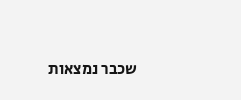שכבר נמצאות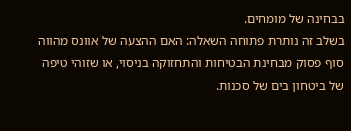בבחינה של מומחים.
בשלב זה נותרת פתוחה השאלה: האם ההצעה של אוונס מהווה סוף פסוק מבחינת הבטיחות והתחזוקה בניסוי, או שזוהי טיפה של ביטחון בים של סכנות.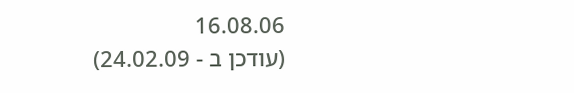16.08.06
(עודכן ב - 24.02.09)